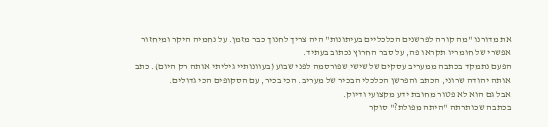את מדורנו "מה קורה לפרשנים הכלכליים בעיתונות" היה צריך לחנוך כבר מזמן. על נחמיה היקר ומיחזור אפשרי של חומריו תקראו פה, על סבר החרוץ נכתוב בעתיד.
הפעם נתמקד בכתבה ממעריב עסקים של שישי שפורסמה לפני שבוע (בעוונותיי גיליתי אותה רק היום). כתב אותה יהודה שרוני, הכתב והפרשן הכלכלי הבכיר של מעריב. הכי בכיר, עם הסקופים הכי גדולים.
אבל גם הוא לא פטור מחובת ידע מקצועי ודיוק.
בכתבה שכותרתה "היתה מפולת?" סוקר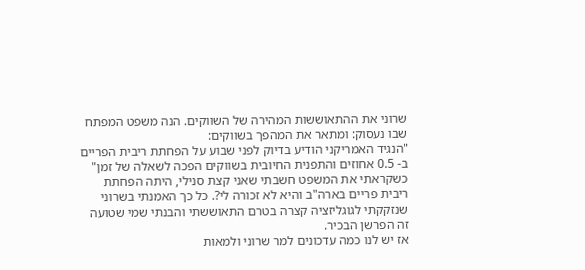שרוני את ההתאוששות המהירה של השווקים. הנה משפט המפתח שבו נעסוק: ומתאר את המהפך בשווקים:
"הנגיד האמריקני הודיע בדיוק לפני שבוע על הפחתת ריבית הפריים ב- 0.5 אחוזים והתפנית החיובית בשווקים הפכה לשאלה של זמן"
כשקראתי את המשפט חשבתי שאני קצת סנילי, היתה הפחתת ריבית פריים בארה"ב והיא לא זכורה לי?. כל כך האמנתי בשרוני שנזקקתי לגוגליזציה קצרה בטרם התאוששתי והבנתי שמי שטועה זה הפרשן הבכיר.
אז יש לנו כמה עדכונים למר שרוני ולמאות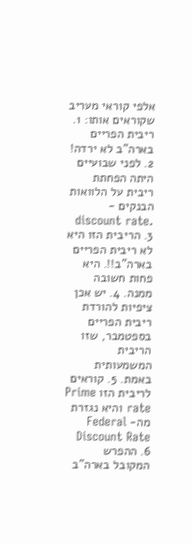אלפי קוראי מעריב שקוראים אותו: 1. ריבית הפריים בארה"ב לא ירדה! 2. לפני שבועיים היתה הפחתת ריבית על הלוואות הבנקים - discount rate. 3. הריבית הזו היא לא ריבית הפריים בארה"ב!!. היא פחות חשובה ממנה. 4. יש אכן ציפיות להורדת ריבית הפריים בספטמבר, שזו הריבית המשמעותית באמת. 5. קוראים לריבית הזו Prime rate והיא נגזרת מה- Federal Discount Rate 6. ההפרש המקובל בארה"ב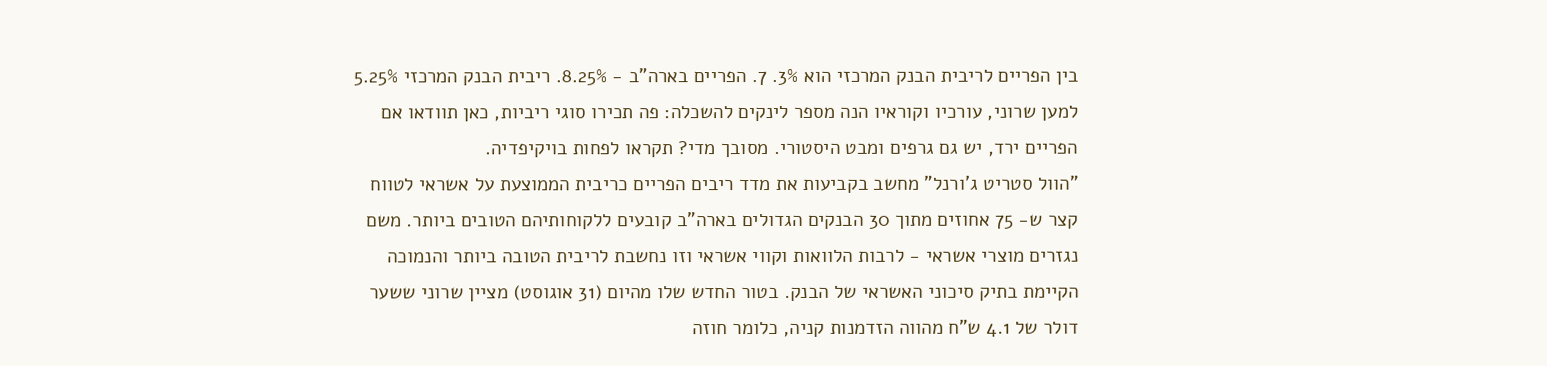בין הפריים לריבית הבנק המרכזי הוא 3%. 7. הפריים בארה"ב - 8.25%. ריבית הבנק המרכזי 5.25% למען שרוני, עורכיו וקוראיו הנה מספר לינקים להשכלה: פה תכירו סוגי ריביות, כאן תוודאו אם הפריים ירד, יש גם גרפים ומבט היסטורי. מסובך מדי? תקראו לפחות בויקיפדיה.
"הוול סטריט ג'ורנל" מחשב בקביעות את מדד ריבים הפריים כריבית הממוצעת על אשראי לטווח קצר ש- 75 אחוזים מתוך 30 הבנקים הגדולים בארה"ב קובעים ללקוחותיהם הטובים ביותר. משם נגזרים מוצרי אשראי - לרבות הלוואות וקווי אשראי וזו נחשבת לריבית הטובה ביותר והנמוכה הקיימת בתיק סיכוני האשראי של הבנק. בטור החדש שלו מהיום (31 אוגוסט) מציין שרוני ששער דולר של 4.1 ש"ח מהווה הזדמנות קניה, כלומר חוזה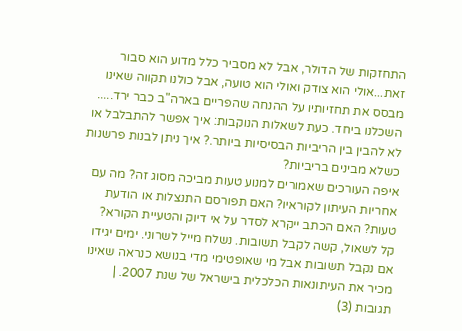התחזקות של הדולר, אבל לא מסביר כלל מדוע הוא סבור זאת...אולי הוא צודק ואולי הוא טועה, אבל כולנו תקווה שאינו מבסס את תחזיותיו על ההנחה שהפריים בארה"ב כבר ירד..... השכלנו ביחד. כעת לשאלות הנוקבות: איך אפשר להתבלבל או לא להבין בין הריביות הבסיסיות ביותר.? איך ניתן לבנות פרשנות כשלא מבינים בריביות?
איפה העורכים שאמורים למנוע טעות מביכה מסוג זה? מה עם אחריות העיתון לקוראיו? האם תפורסם התנצלות או הודעת טעות? האם הכתב ייקרא לסדר על אי דיוק והטעיית הקורא?
קל לשאול, קשה לקבל תשובות. נשלח מייל לשרוני. ימים יגידו אם נקבל תשובות אבל מי שאופטימי מדי בנושא כנראה שאינו מכיר את העיתונאות הכלכלית בישראל של שנת 2007. |
תגובות (3)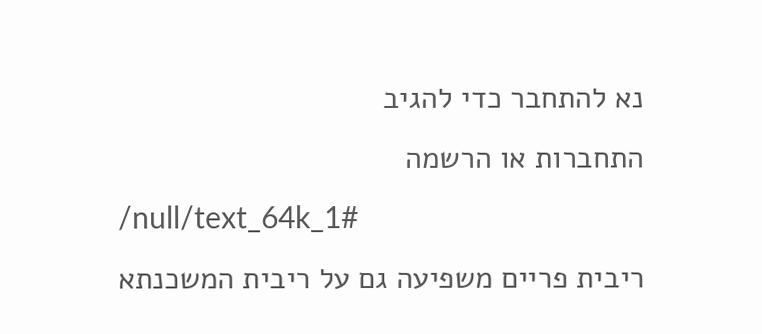נא להתחבר כדי להגיב
התחברות או הרשמה
/null/text_64k_1#
ריבית פריים משפיעה גם על ריבית המשכנתא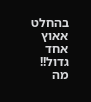בהחלט אאוץ אחד גדול!!
מה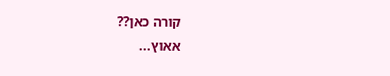קורה כאן??
אאוץ...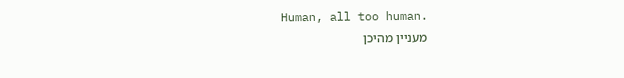Human, all too human.
מעניין מהיכן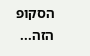הסקופ הזה...